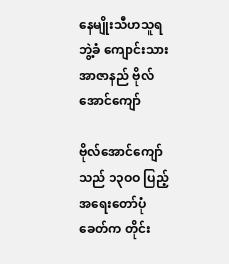နေမျိုးသီဟသူရဘွဲ့ခံ ကျောင်းသားအာဇာနည် ဗိုလ်အောင်ကျော်

ဗိုလ်အောင်ကျော် သည် ၁၃ဝဝ ပြည့်အရေးတော်ပုံခေတ်က တိုင်း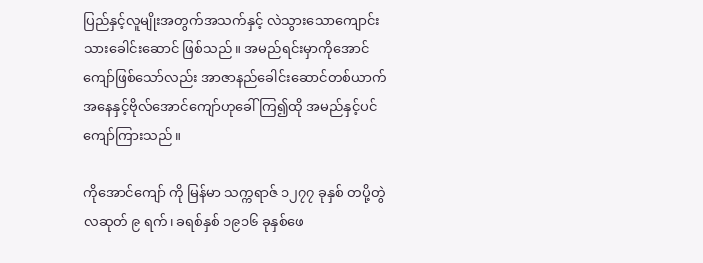ပြည်နှင့်လူမျိုးအတွက်အသက်နှင့် လဲသွားသောကျောင်းသားခေါင်းဆောင် ဖြစ်သည်။ အမည်ရင်းမှာကိုအောင်ကျော်ဖြစ်သော်လည်း အာဇာနည်ခေါင်းဆောင်တစ်ယာက် အနေနှင့်ဗိုလ်အောင်ကျော်ဟုခေါ်ကြ၍ထို အမည်နှင့်ပင် ကျော်ကြားသည်။

ကိုအောင်ကျော် ကို မြန်မာ သက္ကရာဇ် ၁၂၇၇ ခုနှစ် တပို့တွဲ လဆုတ် ၉ ရက်၊ ခရစ်နှစ် ၁၉၁၆ ခုနှစ်ဖေ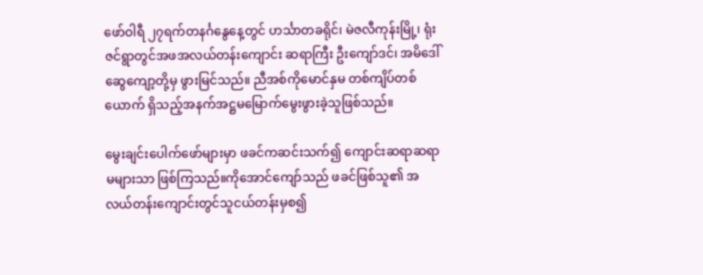ဖော်ဝါရီ ၂၇ရက်တနင်္ဂနွေနေ့တွင် ဟင်္သာတခရိုင်၊ မဲဇလီကုန်းမြို့၊ ရုံးဇင်ရွာတွင်အဖအလယ်တန်းကျောင်း ဆရာကြီး ဦးကျော်ဒင်၊ အမိဒေါ်ဆွေကျော့တို့မှ ဖွားမြင်သည်။ ညီအစ်ကိုမောင်နှမ တစ်ကျိပ်တစ်ယောက် ရှိသည့်အနက်အဋ္ဌမမြောက်မွေးဖွားခဲ့သူဖြစ်သည်။

မွေးချင်းပေါက်ဖော်များမှာ ဖခင်ကဆင်းသက်၍ ကျောင်းဆရာဆရာမများသာ ဖြစ်ကြသည်။ကိုအောင်ကျော်သည် ဖခင်ဖြစ်သူ၏ အလယ်တန်းကျောင်းတွင်သူငယ်တန်းမှစ၍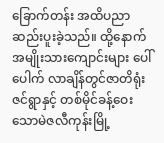ခြောက်တန်း အထိပညာဆည်းပူးခဲ့သည်။ ထို့နောက်အမျိုးသားကျောင်းများ ပေါ်ပေါက် လာချိန်တွင်ဇာတိရုံးဇင်ရွာနှင့် တစ်မိုင်ခန့်ဝေးသောမဲဇလီကုန်းမြို့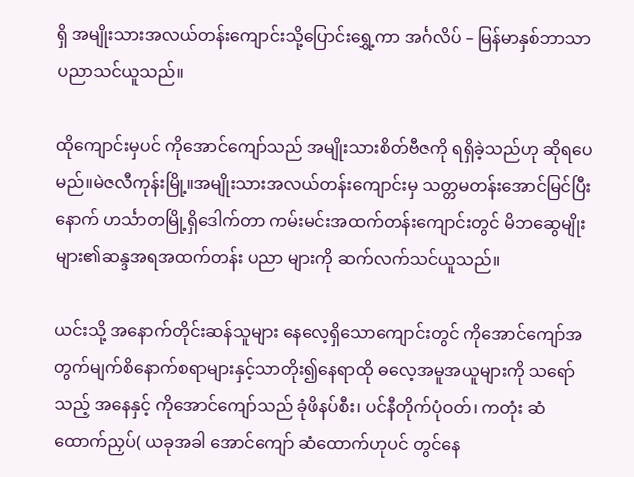ရှိ အမျိုးသားအလယ်တန်းကျောင်းသို့ပြောင်းရွှေ့ကာ အင်္ဂလိပ် – မြန်မာနှစ်ဘာသာပညာသင်ယူသည်။

ထိုကျောင်းမှပင် ကိုအောင်ကျော်သည် အမျိုးသားစိတ်ဗီဇကို ရရှိခဲ့သည်ဟု ဆိုရပေမည်။မဲဇလီကုန်းမြို့။အမျိုးသားအလယ်တန်းကျောင်းမှ သတ္တမတန်းအောင်မြင်ပြီးနောက် ဟင်္သာတမြို့ရှိဒေါက်တာ ကမ်းမင်းအထက်တန်းကျောင်းတွင် မိဘဆွေမျိုးများ၏ဆန္ဒအရအထက်တန်း ပညာ များကို ဆက်လက်သင်ယူသည်။

ယင်းသို့ အနောက်တိုင်းဆန်သူများ နေလေ့ရှိသောကျောင်းတွင် ကိုအောင်ကျော်အတွက်မျက်စိနောက်စရာများနှင့်သာတိုး၍နေရာထို ဓလေ့အမူအယူများကို သရော်သည့် အနေနှင့် ကိုအောင်ကျော်သည် ခုံဖိနပ်စီး၊ ပင်နီတိုက်ပုံဝတ်၊ ကတုံး ဆံထောက်ညှပ်( ယခုအခါ အောင်ကျော် ဆံထောက်ဟုပင် တွင်နေ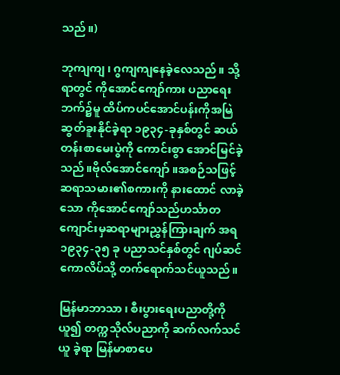သည်။)

ဘုကျကျ၊ ဂွကျကျနေခဲ့လေသည်။ သို့ရာတွင် ကိုအောင်ကျော်ကား ပညာရေးဘက်၌မူ ထိပ်ကပင်အောင်ပန်းကိုအမြဲဆွတ်ခူးနိုင်ခဲ့ရာ ၁၉၃၄-ခုနှစ်တွင် ဆယ်တန်းစာမေးပွဲကို ကောင်းစွာ အောင်မြင်ခဲ့သည်။ဗိုလ်အောင်ကျော်။အစဉ်သဖြင့် ဆရာသမား၏စကားကို နားထောင် လာခဲ့သော ကိုအောင်ကျော်သည်ဟင်္သာတကျောင်းမှဆရာများညွှန်ကြားချက် အရ ၁၉၃၄-၃၅ ခု ပညာသင်နှစ်တွင် ဂျပ်ဆင်ကောလိပ်သို့ တက်ရောက်သင်ယူသည်။

မြန်မာဘာသာ၊ စီးပွားရေးပညာတို့ကို ယူ၍ တက္ကသိုလ်ပညာကို ဆက်လက်သင်ယူ ခဲ့ရာ မြန်မာစာပေ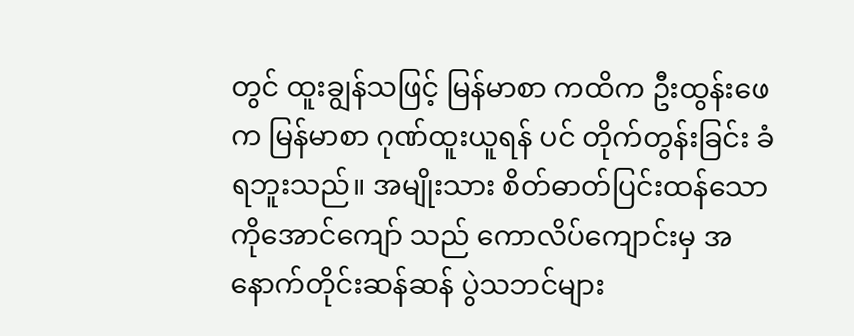တွင် ထူးချွန်သဖြင့် မြန်မာစာ ကထိက ဦးထွန်းဖေက မြန်မာစာ ဂုဏ်ထူးယူရန် ပင် တိုက်တွန်းခြင်း ခံရဘူးသည်။ အမျိုးသား စိတ်ဓာတ်ပြင်းထန်သော ကိုအောင်ကျော် သည် ကောလိပ်ကျောင်းမှ အနောက်တိုင်းဆန်ဆန် ပွဲသဘင်များ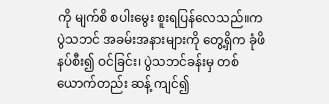ကို မျက်စိ စပါးမွေး စူးရပြန်လေသည်။ကပွဲသဘင် အခမ်းအနားများကို တွေ့ရှိက ခုံဖိနပ်စီး၍ ဝင်ခြင်း၊ ပွဲသဘင်ခန်းမှ တစ်ယောက်တည်း ဆန့် ကျင်၍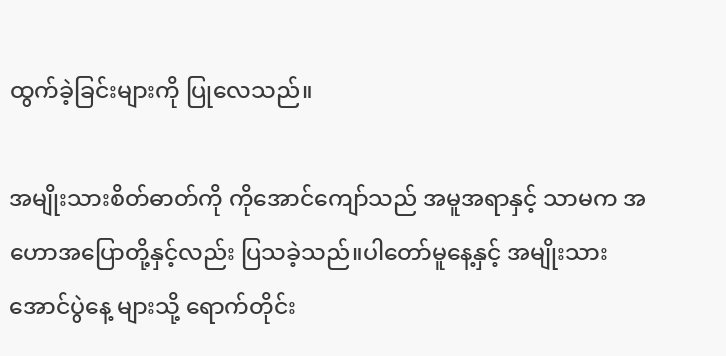ထွက်ခဲ့ခြင်းများကို ပြုလေသည်။

အမျိုးသားစိတ်ဓာတ်ကို ကိုအောင်ကျော်သည် အမူအရာနှင့် သာမက အဟောအပြောတို့နှင့်လည်း ပြသခဲ့သည်။ပါတော်မူနေ့နှင့် အမျိုးသားအောင်ပွဲနေ့ များသို့ ရောက်တိုင်း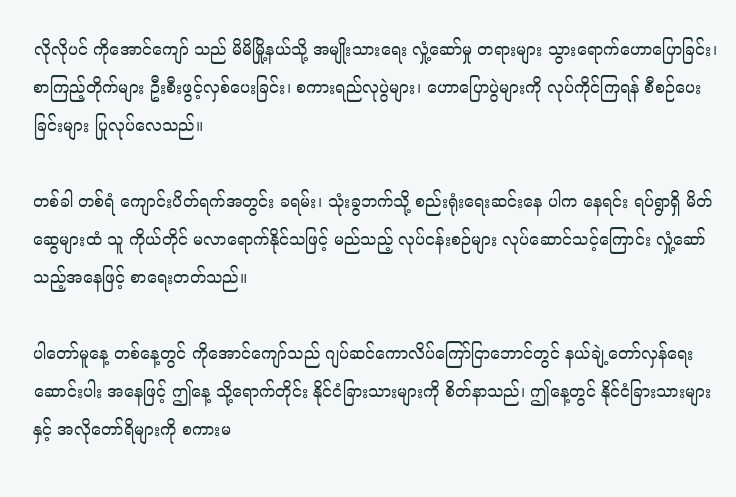လိုလိုပင် ကိုအောင်ကျော် သည် မိမိမြို့နယ်သို့ အမျိုးသားရေး လှုံ့ဆော်မှု တရားများ သွားရောက်ဟောပြောခြင်း၊ စာကြည့်တိုက်များ ဦးစီးဖွင့်လှစ်ပေးခြင်း၊ စကားရည်လုပွဲများ၊ ဟောပြောပွဲများကို လုပ်ကိုင်ကြရန် စီစဉ်ပေးခြင်းများ ပြုလုပ်လေသည်။

တစ်ခါ တစ်ရံ ကျောင်းပိတ်ရက်အတွင်း ခရမ်း၊ သုံးခွဘက်သို့ စည်းရုံးရေးဆင်းနေ ပါက နေရင်း ရပ်ရွာရှိ မိတ်ဆွေများထံ သူ ကိုယ်တိုင် မလာရောက်နိုင်သဖြင့် မည်သည့် လုပ်ငန်းစဉ်များ လုပ်ဆောင်သင့်ကြောင်း လှုံ့ဆော်သည့်အနေဖြင့် စာရေးတတ်သည်။

ပါတော်မူနေ့ တစ်နေ့တွင် ကိုအောင်ကျော်သည် ဂျပ်ဆင်ကောလိပ်ကြော်ငြာဘောင်တွင် နယ်ချဲ့တော်လှန်ရေးဆောင်းပါး အနေဖြင့် ဤနေ့ သို့ရောက်တိုင်း နိုင်ငံခြားသားများကို စိတ်နာသည်၊ ဤနေ့တွင် နိုင်ငံခြားသားများနှင့် အလိုတော်ရိများကို စကားမ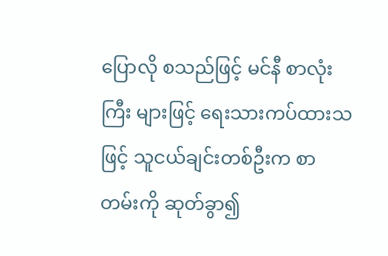ပြောလို စသည်ဖြင့် မင်နီ စာလုံးကြီး များဖြင့် ရေးသားကပ်ထားသဖြင့် သူငယ်ချင်းတစ်ဦးက စာတမ်းကို ဆုတ်ခွာ၍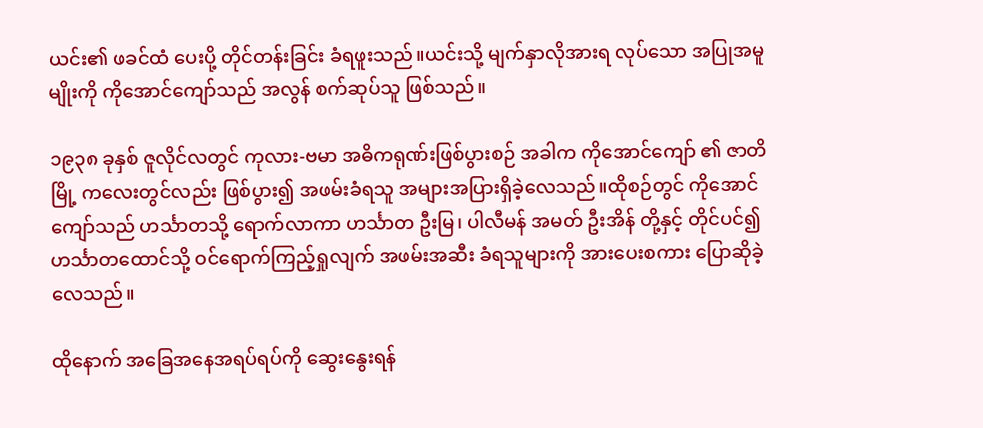ယင်း၏ ဖခင်ထံ ပေးပို့ တိုင်တန်းခြင်း ခံရဖူးသည်။ယင်းသို့ မျက်နှာလိုအားရ လုပ်သော အပြုအမူမျိုးကို ကိုအောင်ကျော်သည် အလွန် စက်ဆုပ်သူ ဖြစ်သည်။

၁၉၃၈ ခုနှစ် ဇူလိုင်လတွင် ကုလား-ဗမာ အဓိကရုဏ်းဖြစ်ပွားစဉ် အခါက ကိုအောင်ကျော် ၏ ဇာတိမြို့ ကလေးတွင်လည်း ဖြစ်ပွား၍ အဖမ်းခံရသူ အများအပြားရှိခဲ့လေသည်။ထိုစဉ်တွင် ကိုအောင်ကျော်သည် ဟင်္သာတသို့ ရောက်လာကာ ဟင်္သာတ ဦးမြ၊ ပါလီမန် အမတ် ဦးအိန် တို့နှင့် တိုင်ပင်၍ ဟင်္သာတထောင်သို့ ဝင်ရောက်ကြည့်ရှုလျက် အဖမ်းအဆီး ခံရသူများကို အားပေးစကား ပြောဆိုခဲ့လေသည်။

ထိုနောက် အခြေအနေအရပ်ရပ်ကို ဆွေးနွေးရန်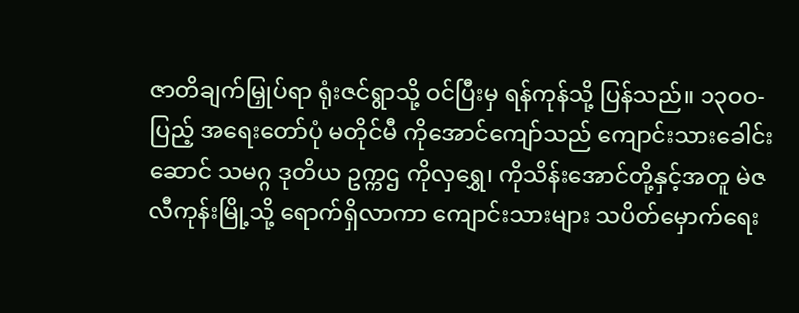ဇာတိချက်မြှုပ်ရာ ရုံးဇင်ရွာသို့ ဝင်ပြီးမှ ရန်ကုန်သို့ ပြန်သည်။ ၁၃ဝဝ-ပြည့် အရေးတော်ပုံ မတိုင်မီ ကိုအောင်ကျော်သည် ကျောင်းသားခေါင်းဆောင် သမဂ္ဂ ဒုတိယ ဥက္ကဌ ကိုလှရွှေ၊ ကိုသိန်းအောင်တို့နှင့်အတူ မဲဇလီကုန်းမြို့သို့ ရောက်ရှိလာကာ ကျောင်းသားများ သပိတ်မှောက်ရေး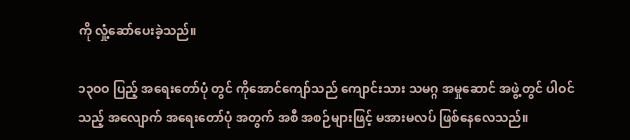ကို လှုံ့ဆော်ပေးခဲ့သည်။

၁၃ဝဝ ပြည့် အရေးတော်ပုံ တွင် ကိုအောင်ကျော်သည် ကျောင်းသား သမဂ္ဂ အမှုဆောင် အဖွဲ့တွင် ပါဝင် သည့် အလျောက် အရေးတော်ပုံ အတွက် အစီ အစဉ်များဖြင့် မအားမလပ် ဖြစ်နေလေသည်။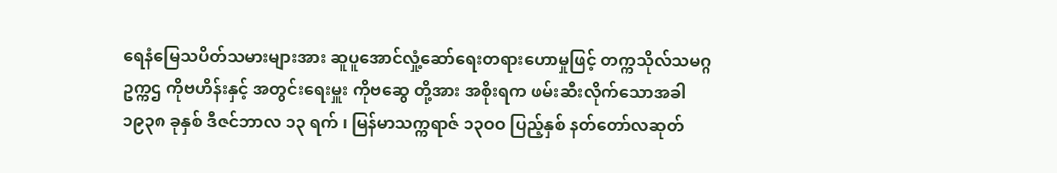ရေနံမြေသပိတ်သမားများအား ဆူပူအောင်လှုံ့ဆော်ရေးတရားဟောမှုဖြင့် တက္ကသိုလ်သမဂ္ဂဥက္ကဌ ကိုဗဟိန်းနှင့် အတွင်းရေးမှူး ကိုဗဆွေ တို့အား အစိုးရက ဖမ်းဆီးလိုက်သောအခါ ၁၉၃၈ ခုနှစ် ဒီဇင်ဘာလ ၁၃ ရက် ၊ မြန်မာသက္ကရာဇ် ၁၃ဝဝ ပြည့်နှစ် နတ်တော်လဆုတ်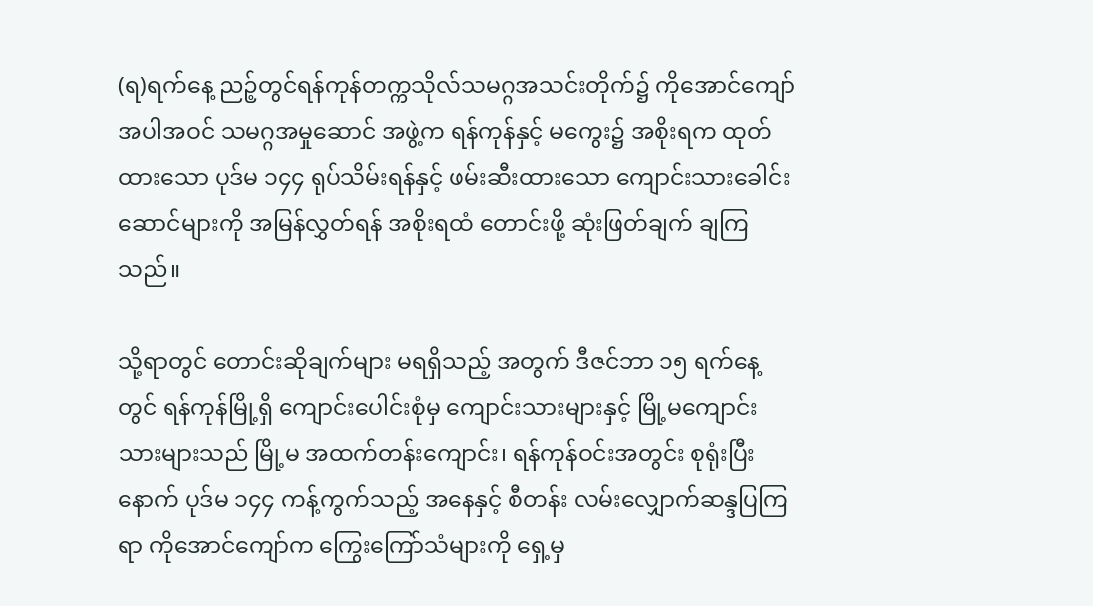(ရ)ရက်နေ့ ညဉ့်တွင်ရန်ကုန်တက္ကသိုလ်သမဂ္ဂအသင်းတိုက်၌ ကိုအောင်ကျော် အပါအဝင် သမဂ္ဂအမှုဆောင် အဖွဲ့က ရန်ကုန်နှင့် မကွေး၌ အစိုးရက ထုတ်ထားသော ပုဒ်မ ၁၄၄ ရုပ်သိမ်းရန်နှင့် ဖမ်းဆီးထားသော ကျောင်းသားခေါင်းဆောင်များကို အမြန်လွှတ်ရန် အစိုးရထံ တောင်းဖို့ ဆုံးဖြတ်ချက် ချကြသည်။

သို့ရာတွင် တောင်းဆိုချက်များ မရရှိသည့် အတွက် ဒီဇင်ဘာ ၁၅ ရက်နေ့တွင် ရန်ကုန်မြို့ရှိ ကျောင်းပေါင်းစုံမှ ကျောင်းသားများနှင့် မြို့မကျောင်းသားများသည် မြို့မ အထက်တန်းကျောင်း၊ ရန်ကုန်ဝင်းအတွင်း စုရုံးပြီးနောက် ပုဒ်မ ၁၄၄ ကန့်ကွက်သည့် အနေနှင့် စီတန်း လမ်းလျှောက်ဆန္ဒပြကြရာ ကိုအောင်ကျော်က ကြွေးကြော်သံများကို ရှေ့မှ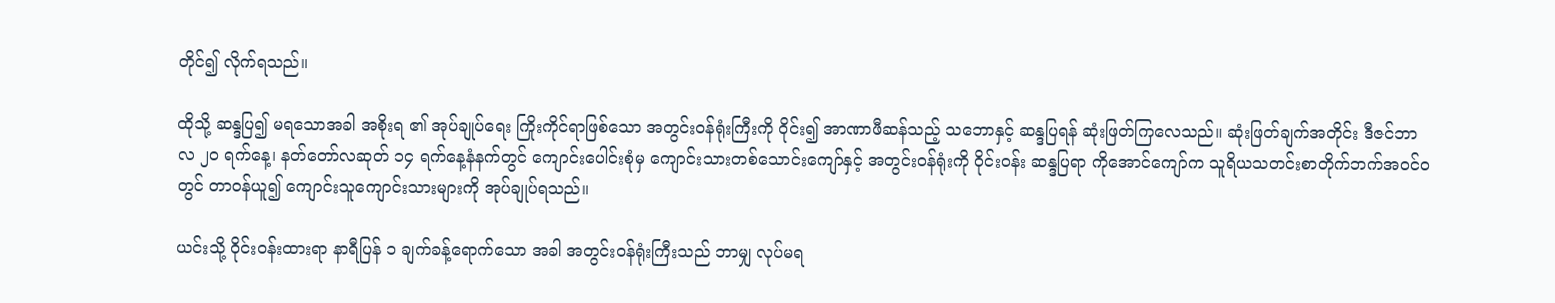တိုင်၍ လိုက်ရသည်။

ထိုသို့ ဆန္ဒပြ၍ မရသောအခါ အစိုးရ ၏ အုပ်ချုပ်ရေး ကြိုးကိုင်ရာဖြစ်သော အတွင်းဝန်ရုံးကြီးကို ဝိုင်း၍ အာဏာဖီဆန်သည့် သဘောနှင့် ဆန္ဒပြရန် ဆုံးဖြတ်ကြလေသည်။ ဆုံးဖြတ်ချက်အတိုင်း ဒီဇင်ဘာလ ၂ဝ ရက်နေ့၊ နတ်တော်လဆုတ် ၁၄ ရက်နေ့နံနက်တွင် ကျောင်းပေါင်းစုံမှ ကျောင်းသားတစ်သောင်းကျော်နှင့် အတွင်းဝန်ရုံးကို ဝိုင်းဝန်း ဆန္ဒပြရာ ကိုအောင်ကျော်က သူရိယသတင်းစာတိုက်ဘက်အဝင်ဝတွင် တာဝန်ယူ၍ ကျောင်းသူကျောင်းသားများကို အုပ်ချုပ်ရသည်။

ယင်းသို့ ဝိုင်းဝန်းထားရာ နာရီပြန် ၁ ချက်ခန့်ရောက်သော အခါ အတွင်းဝန်ရုံးကြီးသည် ဘာမျှ လုပ်မရ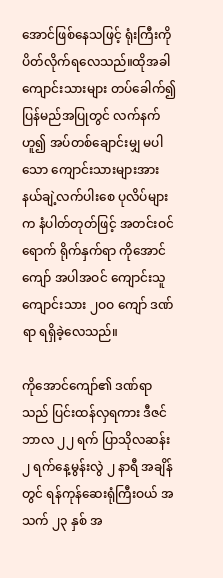အောင်ဖြစ်နေသဖြင့် ရုံးကြီးကို ပိတ်လိုက်ရလေသည်။ထိုအခါ ကျောင်းသားများ တပ်ခေါက်၍ ပြန်မည်အပြုတွင် လက်နက်ဟူ၍ အပ်တစ်ချောင်းမျှ မပါသော ကျောင်းသားများအား နယ်ချဲ့လက်ပါးစေ ပုလိပ်များက နံပါတ်တုတ်ဖြင့် အတင်းဝင်ရောက် ရိုက်နှက်ရာ ကိုအောင်ကျော် အပါအဝင် ကျောင်းသူကျောင်းသား ၂ဝဝ ကျော် ဒဏ်ရာ ရရှိခဲ့လေသည်။

ကိုအောင်ကျော်၏ ဒဏ်ရာသည် ပြင်းထန်လှရကား ဒီဇင်ဘာလ ၂၂ ရက် ပြာသိုလဆန်း ၂ ရက်နေ့မွန်းလွဲ ၂ နာရီ အချိန်တွင် ရန်ကုန်ဆေးရုံကြီးဝယ် အသက် ၂၃ နှစ် အ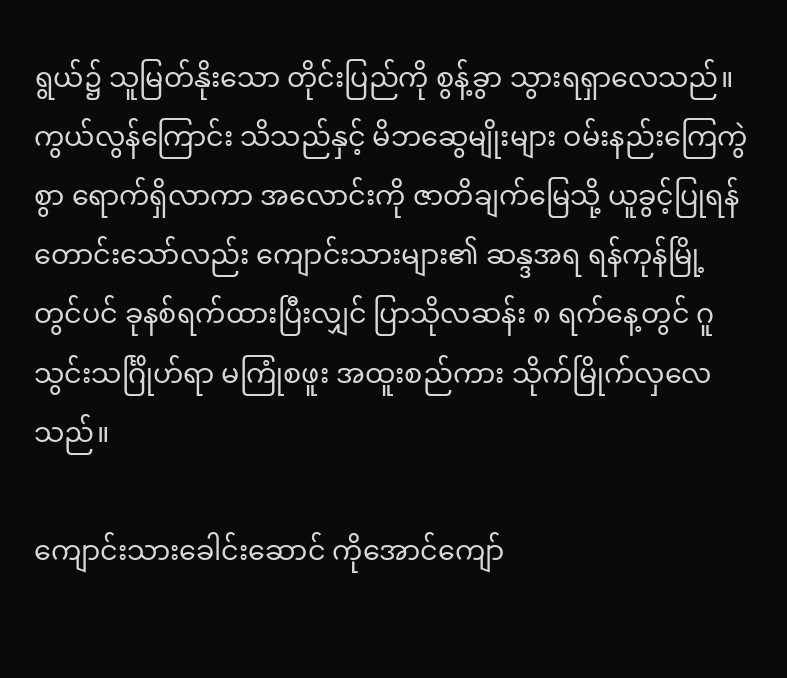ရွယ်၌ သူမြတ်နိုးသော တိုင်းပြည်ကို စွန့်ခွာ သွားရရှာလေသည်။ကွယ်လွန်ကြောင်း သိသည်နှင့် မိဘဆွေမျိုးများ ဝမ်းနည်းကြေကွဲစွာ ရောက်ရှိလာကာ အလောင်းကို ဇာတိချက်မြေသို့ ယူခွင့်ပြုရန် တောင်းသော်လည်း ကျောင်းသားများ၏ ဆန္ဒအရ ရန်ကုန်မြို့တွင်ပင် ခုနစ်ရက်ထားပြီးလျှင် ပြာသိုလဆန်း ၈ ရက်နေ့တွင် ဂူသွင်းသင်္ဂြိုဟ်ရာ မကြုံစဖူး အထူးစည်ကား သိုက်မြိုက်လှလေသည်။

ကျောင်းသားခေါင်းဆောင် ကိုအောင်ကျော်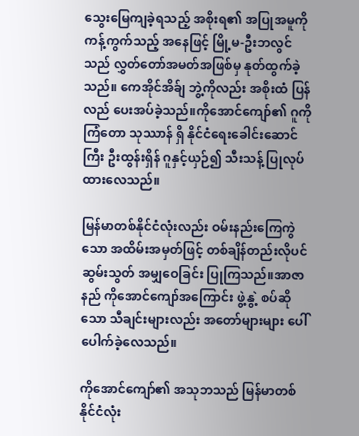သွေးမြေကျခဲ့ရသည့် အစိုးရ၏ အပြုအမူကို ကန့်ကွက်သည့် အနေဖြင့် မြို့မ-ဦးဘလွင်သည် လွှတ်တော်အမတ်အဖြစ်မှ နုတ်ထွက်ခဲ့သည်။ ကေအိုင်အိခ်ျ ဘွဲ့ကိုလည်း အစိုးထံ ပြန်လည် ပေးအပ်ခဲ့သည်။ကိုအောင်ကျော်၏ ဂူကို ကြံတော သုဿာန် ရှိ နိုင်ငံရေးခေါင်းဆောင်ကြီး ဦးထွန်းရှိန် ဂူနှင့်ယှဉ်၍ သီးသန့် ပြုလုပ်ထားလေသည်။

မြန်မာတစ်နိုင်ငံလုံးလည်း ဝမ်းနည်းကြေကွဲသော အထိမ်းအမှတ်ဖြင့် တစ်ချိန်တည်းလိုပင် ဆွမ်းသွတ် အမျှဝေခြင်း ပြုကြသည်။အာဇာနည် ကိုအောင်ကျော်အကြောင်း ဖွဲ့နွဲ့ စပ်ဆိုသော သီချင်းများလည်း အတော်များများ ပေါ်ပေါက်ခဲ့လေသည်။

ကိုအောင်ကျော်၏ အသုဘသည် မြန်မာတစ်နိုင်ငံလုံး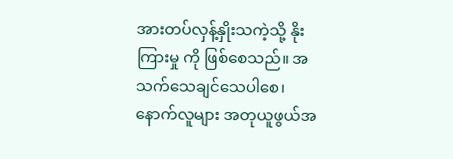အားတပ်လှန့်နှိုးသကဲ့သို့ နိုးကြားမှု ကို ဖြစ်စေသည်။ အသက်သေချင်သေပါစေ၊ နောက်လူများ အတုယူဖွယ်အ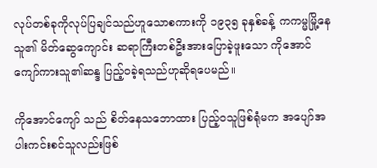လုပ်တစ်ခုကိုလုပ်ပြချင်သည်ဟူသောစကားကို ၁၉၃၅ ခုနှစ်ခန့် ကကမ္မမြို့နေသူ၏ မိတ်ဆွေကျောင်း ဆရာကြီးတစ်ဦးအားပြောခဲ့ဖူးသော ကိုအောင်ကျော်ကားသူ၏ဆန္ဒ ပြည့်ဝခဲ့ရသည်ဟုဆိုရပေမည်။

ကိုအောင်ကျော် သည် စိတ်နေသဘောထား ပြည့်ဝသူဖြစ်ရုံမက အပျော်အပါးကင်းစင်သူလည်းဖြစ်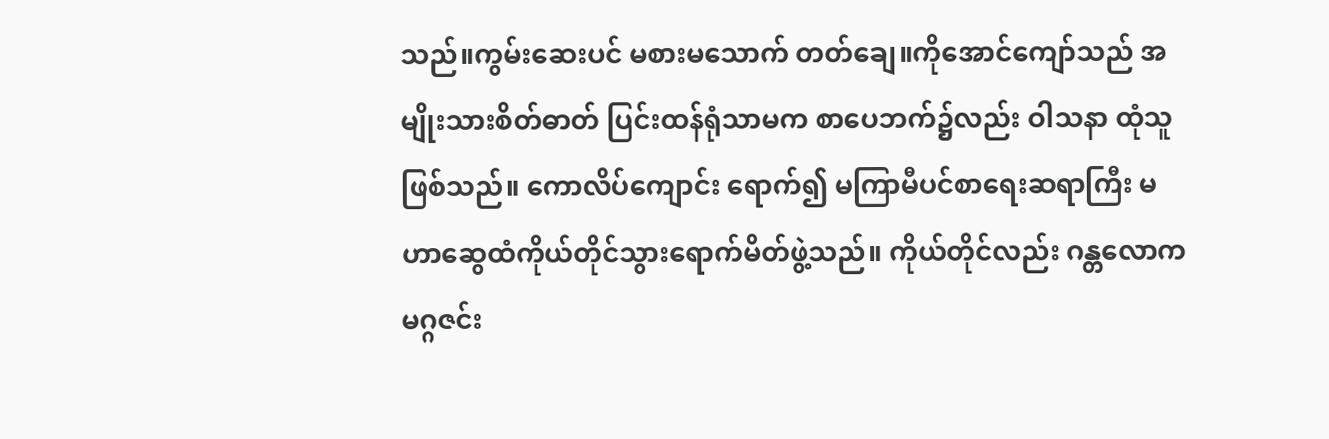သည်။ကွမ်းဆေးပင် မစားမသောက် တတ်ချေ။ကိုအောင်ကျော်သည် အမျိုးသားစိတ်ဓာတ် ပြင်းထန်ရုံသာမက စာပေဘက်၌လည်း ဝါသနာ ထုံသူဖြစ်သည်။ ကောလိပ်ကျောင်း ရောက်၍ မကြာမီပင်စာရေးဆရာကြီး မဟာဆွေထံကိုယ်တိုင်သွားရောက်မိတ်ဖွဲ့သည်။ ကိုယ်တိုင်လည်း ဂန္တလောက မဂ္ဂဇင်း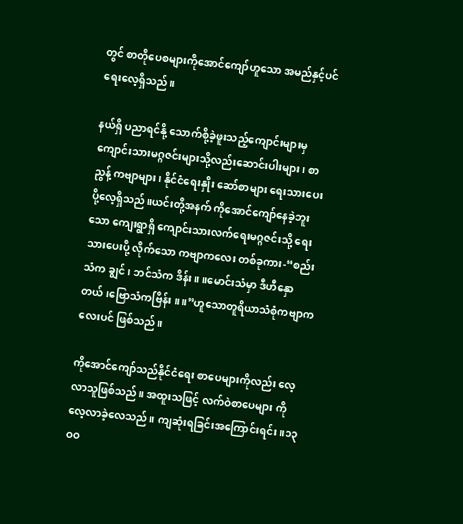တွင် စာတိုပေစများကိုအောင်ကျော်ဟူသော အမည်နှင့်ပင် ရေးလေ့ရှိသည်။

နယ်ရှိ ပညာရင်နို့ သောက်စို့ခဲ့ဖူးသည့်ကျောင်းများမှ ကျောင်းသားမဂ္ဂဇင်းများသို့လည်းဆောင်းပါးများ၊ စာညွန့် ကဗျာများ၊ နိုင်ငံရေးနှိုး ဆော်စာများ ရေးသားပေးပို့လေ့ရှိသည်။ယင်းတို့အနက် ကိုအောင်ကျော်နေခဲ့ဘူးသော ကျေးရွာရှိ ကျောင်းသားလက်ရေးမဂ္ဂဇင်းသို့ ရေးသားပေးပို့ လိုက်သော ကဗျာကလေး တစ်ခုကား-“စည်းသံက ချွင်၊ ဘင်သံက ဒိန်း။ ။မောင်းသံမှာ ဒီဟီနှောတယ်၊ဗြောသံကဗြိန်း ။ ။”ဟူသောတူရိယာသံစုံကဗျာကလေးပင် ဖြစ်သည်။

ကိုအောင်ကျော်သည်နိုင်ငံရေး စာပေများကိုလည်း လေ့လာသူဖြစ်သည်။ အထူးသဖြင့် လက်ဝဲစာပေများ ကို လေ့လာခဲ့လေသည်။ ကျဆုံးရခြင်းအကြောင်းရင်း။၁၃ဝဝ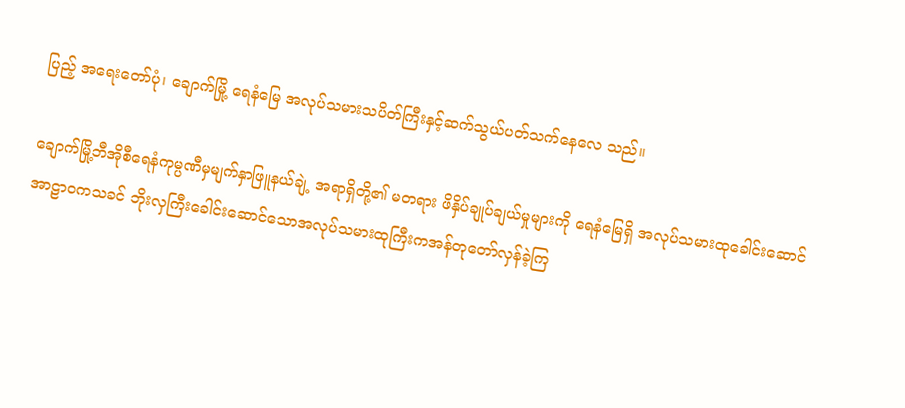ပြည့် အရေးတော်ပုံ၊ ချောက်မြို့ ရေနံမြေ အလုပ်သမားသပိတ်ကြီးနှင့်ဆက်သွယ်ပတ်သက်နေလေ သည်။

ချောက်မြို့ဘီအိုစီရေနံကုမ္ပဏီမှမျက်နှာဖြူနယ်ချဲ့ အရာရှိတို့၏ မတရား ဖိနှိပ်ချုပ်ချယ်မှုများကို ရေနံမြေရှိ အလုပ်သမားထုခေါင်းဆောင် အာဠာဝကသခင် ဘိုးလှကြီးခေါင်းဆောင်သောအလုပ်သမားထုကြီးကအန်တုတော်လှန်ခဲ့ကြ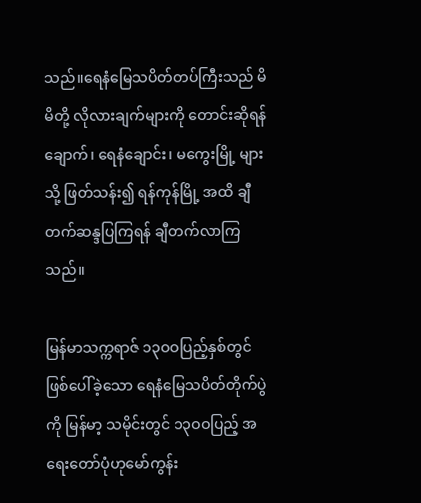သည်။ရေနံမြေသပိတ်တပ်ကြီးသည် မိမိတို့ လိုလားချက်များကို တောင်းဆိုရန် ချောက်၊ ရေနံချောင်း၊ မကွေးမြို့ များသို့ ဖြတ်သန်း၍ ရန်ကုန်မြို့ အထိ ချီတက်ဆန္ဒပြကြရန် ချီတက်လာကြသည်။

မြန်မာသက္ကရာဇ် ၁၃ဝဝပြည့်နှစ်တွင်ဖြစ်ပေါ်ခဲ့သော ရေနံမြေသပိတ်တိုက်ပွဲကို မြန်မာ့ သမိုင်းတွင် ၁၃ဝဝပြည့် အရေးတော်ပုံဟုမော်ကွန်း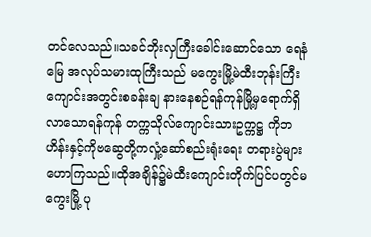တင်လေသည်။သခင်ဘိုးလှကြီးခေါင်းဆောင်သော ရေနံမြေ အလုပ်သမားထုကြီးသည် မကွေးမြို့မဲထီးဘုန်းကြီးကျောင်းအတွင်းစခန်းချ နားနေစဉ်ရန်ကုန်မြို့မှရောက်ရှိလာသောရန်ကုန် တက္ကသိုလ်ကျောင်းသားဥက္ကဋ္ဌ ကိုဘဟိန်းနှင့်ကိုဗဆွေတို့ကလှုံ့ဆော်စည်းရုံးရေး တရားပွဲများဟောကြသည်။ထိုအချိန်၌မဲထီးကျောင်းတိုက်ပြင်ပတွင်မကွေးမြို့ ပု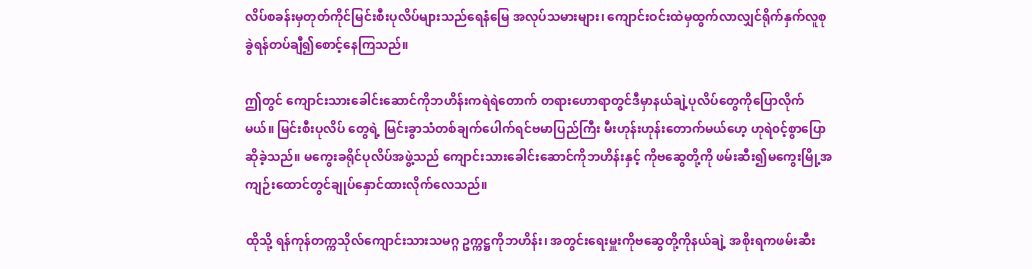လိပ်စခန်းမှတုတ်ကိုင်မြင်းစီးပုလိပ်များသည်ရေနံမြေ အလုပ်သမားများ၊ ကျောင်းဝင်းထဲမှထွက်လာလျှင်ရိုက်နှက်လူစုခွဲရန်တပ်ချီ၍စောင့်နေကြသည်။

ဤတွင် ကျောင်းသားခေါင်းဆောင်ကိုဘဟိန်းကရဲရဲတောက် တရားဟောရာတွင်ဒီမှာနယ်ချဲ့ပုလိပ်တွေကိုပြောလိုက်မယ်။ မြင်းစီးပုလိပ် တွေရဲ့ မြင်းခွာသံတစ်ချက်ပေါက်ရင်ဗမာပြည်ကြီး မီးဟုန်းဟုန်းတောက်မယ်ဟေ့ ဟုရဲ၀င့်စွာပြောဆိုခဲ့သည်။ မကွေးခရိုင်ပုလိပ်အဖွဲ့သည် ကျောင်းသားခေါင်းဆောင်ကိုဘဟိန်းနှင့် ကိုဗဆွေတို့ကို ဖမ်းဆီး၍မကွေးမြို့အကျဉ်းထောင်တွင်ချုပ်နှောင်ထားလိုက်လေသည်။

ထိုသို့ ရန်ကုန်တက္ကသိုလ်ကျောင်းသားသမဂ္ဂ ဥက္ကဋ္ဌကိုဘဟိန်း၊ အတွင်းရေးမှူးကိုဗဆွေတို့ကိုနယ်ချဲ့ အစိုးရကဖမ်းဆီး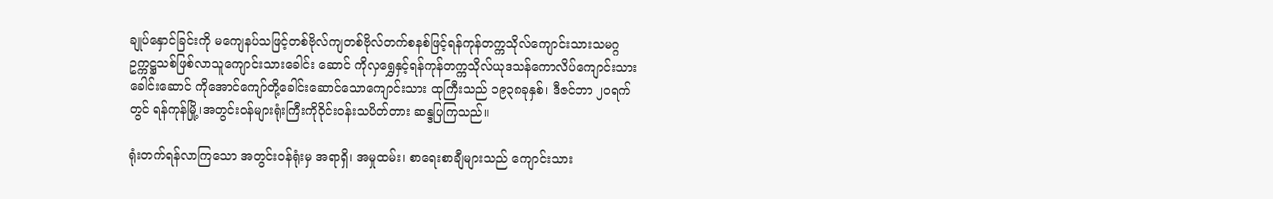ချုပ်နှောင်ခြင်းကို မကျေနပ်သဖြင့်တစ်ဗိုလ်ကျတစ်ဗိုလ်တက်စနစ်ဖြင့်ရန်ကုန်တက္ကသိုလ်ကျောင်းသားသမဂ္ဂဥက္ကဋ္ဌသစ်ဖြစ်လာသူကျောင်းသားခေါင်း ဆောင် ကိုလှရွှေနှင့်ရန်ကုန်တက္ကသိုလ်ယုဒသန်ကောလိပ်ကျောင်းသားခေါင်းဆောင် ကိုအောင်ကျော်တို့ခေါင်းဆောင်သောကျောင်းသား ထုကြီးသည် ၁၉၃၈ခုနှစ်၊ ဒီဇင်ဘာ ၂ဝရက်တွင် ရန်ကုန်မြို့၊အတွင်းဝန်များရုံးကြီးကိုဝိုင်းဝန်းသပိတ်တား ဆန္ဒပြကြသည်။

ရုံးတက်ရန်လာကြသော အတွင်းဝန်ရုံးမှ အရာရှိ၊ အမှုထမ်း၊ စာရေးစာချီများသည် ကျောင်းသား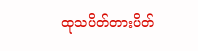ထုသပိတ်တားပိတ်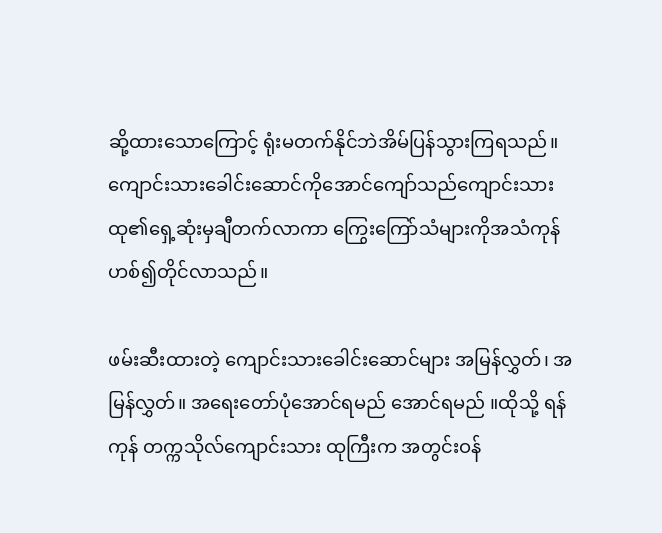ဆို့ထားသောကြောင့် ရုံးမတက်နိုင်ဘဲအိမ်ပြန်သွားကြရသည်။ ကျောင်းသားခေါင်းဆောင်ကိုအောင်ကျော်သည်ကျောင်းသားထု၏ရှေ့ဆုံးမှချီတက်လာကာ ကြွေးကြော်သံများကိုအသံကုန်ဟစ်၍တိုင်လာသည်။

ဖမ်းဆီးထားတဲ့ ကျောင်းသားခေါင်းဆောင်များ အမြန်လွှတ်၊ အမြန်လွှတ်။ အရေးတော်ပုံအောင်ရမည် အောင်ရမည် ။ထိုသို့ ရန်ကုန် တက္ကသိုလ်ကျောင်းသား ထုကြီးက အတွင်းဝန်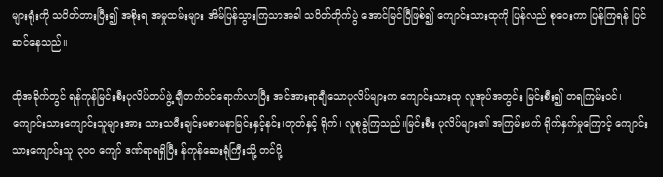များရုံးကို သပိတ်တားပြီး၍ အစိုးရ အမှုထမ်းများ အိမ်ပြန်သွားကြသာအခါ သပိတ်တိုက်ပွဲ အောင်မြင်ပြီဖြစ်၍ ကျောင်းသားထုကို ပြန်လည် စုဝေးကာ ပြန်ကြရန် ပြင်ဆင်နေသည်။

ထိုအခိုက်တွင် ရန်ကုန်မြင်းစီးပုလိပ်တပ်ဖွဲ့ ချီတက်ဝင်ရောက်လာပြီး အင်အားရာချီသောပုလိပ်များက ကျောင်းသားထု လူအုပ်အတွင်း မြင်းစီး၍ တရကြမ်းဝင်၊ ကျောင်းသားကျောင်းသူများအား သားသမီးချင်းမစာမနာမြင်းနှင့်နင်း၊တုတ်နှင့် ရိုက်၊ လူစုခွဲကြသည်။မြင်းစီး ပုလိပ်များ၏ အကြမ်းဖက် ရိုက်နှက်မှုကြောင့် ကျောင်းသားကျောင်းသူ ၃ဝဝ ကျော် ဒဏ်ရာရရှိပြီး န်ကုန်ဆေးရုံကြီးသို့ တင်ပို့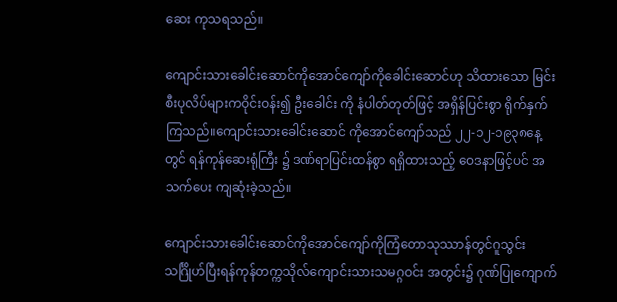ဆေး ကုသရသည်။

ကျောင်းသားခေါင်းဆောင်ကိုအောင်ကျော်ကိုခေါင်းဆောင်ဟု သိထားသော မြင်းစီးပုလိပ်များကဝိုင်းဝန်း၍ ဦးခေါင်း ကို နံပါတ်တုတ်ဖြင့် အရှိန်ပြင်းစွာ ရိုက်နှက်ကြသည်။ကျောင်းသားခေါင်းဆောင် ကိုအောင်ကျော်သည် ၂၂-၁၂-၁၉၃၈နေ့ တွင် ရန်ကုန်ဆေးရုံကြီး ၌ ဒဏ်ရာပြင်းထန်စွာ ရရှိထားသည့် ဝေဒနာဖြင့်ပင် အသက်ပေး ကျဆုံးခဲ့သည်။

ကျောင်းသားခေါင်းဆောင်ကိုအောင်ကျော်ကိုကြံတောသုဿာန်တွင်ဂူသွင်းသင်္ဂြိုဟ်ပြီးရန်ကုန်တက္ကသိုလ်ကျောင်းသားသမဂ္ဂဝင်း အတွင်း၌ ဂုဏ်ပြုကျောက်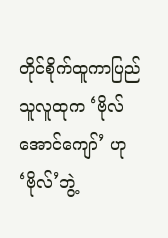တိုင်စိုက်ထူကာပြည်သူလူထုက ‘ဗိုလ်အောင်ကျော်’ ဟု ‘ဗိုလ်’ဘွဲ့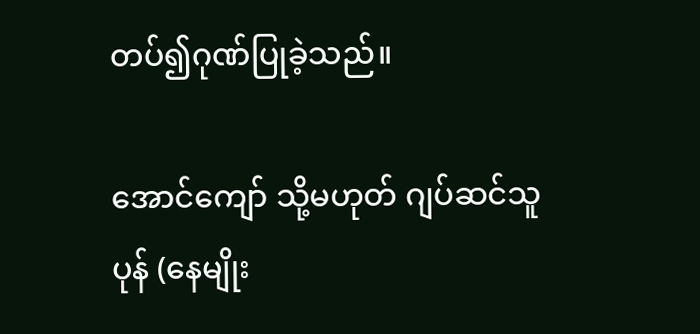တပ်၍ဂုဏ်ပြုခဲ့သည်။

အောင်ကျော် သို့မဟုတ် ဂျပ်ဆင်သူပုန် (နေမျိုး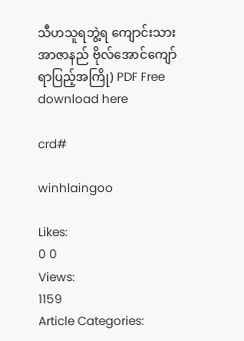သီဟသူရဘွဲ့ရ ကျောင်းသားအာဇာနည် ဗိုလ်အောင်ကျော် ရာပြည့်အကြို) PDF Free download here

crd#

winhlaingoo

Likes:
0 0
Views:
1159
Article Categories: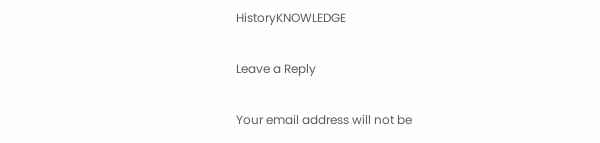HistoryKNOWLEDGE

Leave a Reply

Your email address will not be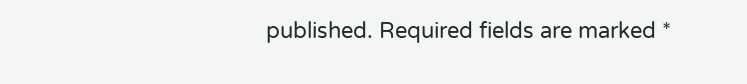published. Required fields are marked *